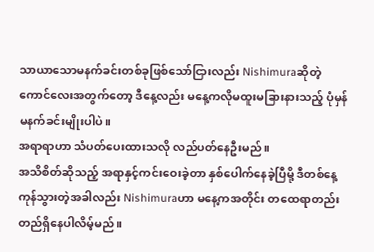သာယာသောမနက်ခင်းတစ်ခုဖြစ်သော်ငြားလည်း Nishimuraဆိုတဲ့ ကောင်လေးအတွက်တော့ ဒီနေ့လည်း မနေ့ကလိုမထူးမခြားနားသည့် ပုံမှန်မနက်ခင်းမျိုးပါပဲ။
အရာရာဟာ သံပတ်ပေးထားသလို လည်ပတ်နေဦးမည်။
အသိစိတ်ဆိုသည့် အရာနှင့်ကင်းဝေးခဲ့တာ နှစ်ပေါက်နေခဲ့ပြီမို့ ဒီတစ်နေ့ကုန်သွားတဲ့အခါလည်း Nishimuraဟာ မနေ့ကအတိုင်း တထေရာတည်း တည်ရှိနေပါလိမ့်မည်။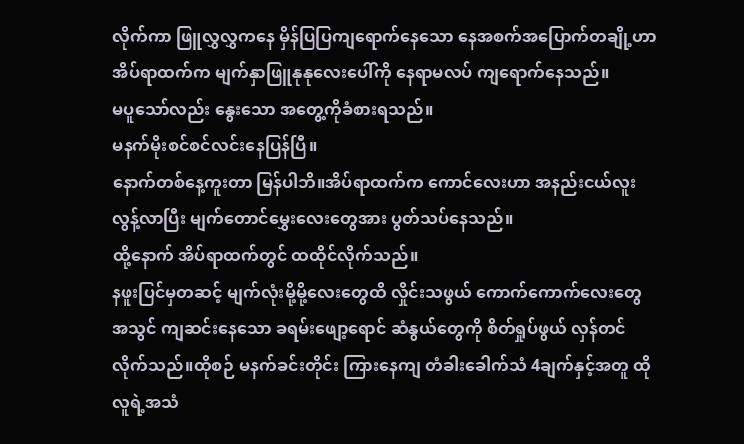လိုက်ကာ ဖြူလွှလွှကနေ မှိန်ပြပြကျရောက်နေသော နေအစက်အပြောက်တချို့ဟာ အိပ်ရာထက်က မျက်နှာဖြူနုနုလေးပေါ်ကို နေရာမလပ် ကျရောက်နေသည်။
မပူသော်လည်း နွေးသော အတွေ့ကိုခံစားရသည်။
မနက်မိုးစင်စင်လင်းနေပြန်ပြီ။
နောက်တစ်နေ့ကူးတာ မြန်ပါဘိ။အိပ်ရာထက်က ကောင်လေးဟာ အနည်းငယ်လူးလွန့်လာပြီး မျက်တောင်မွှေးလေးတွေအား ပွတ်သပ်နေသည်။
ထို့နောက် အိပ်ရာထက်တွင် ထထိုင်လိုက်သည်။
နဖူးပြင်မှတဆင့် မျက်လုံးမို့မို့လေးတွေထိ လှိုင်းသဖွယ် ကောက်ကောက်လေးတွေ အသွင် ကျဆင်းနေသော ခရမ်းဖျော့ရောင် ဆံနွယ်တွေကို စိတ်ရှုပ်ဖွယ် လှန်တင်လိုက်သည်။ထိုစဉ် မနက်ခင်းတိုင်း ကြားနေကျ တံခါးခေါက်သံ 4ချက်နှင့်အတူ ထိုလူရဲ့အသံ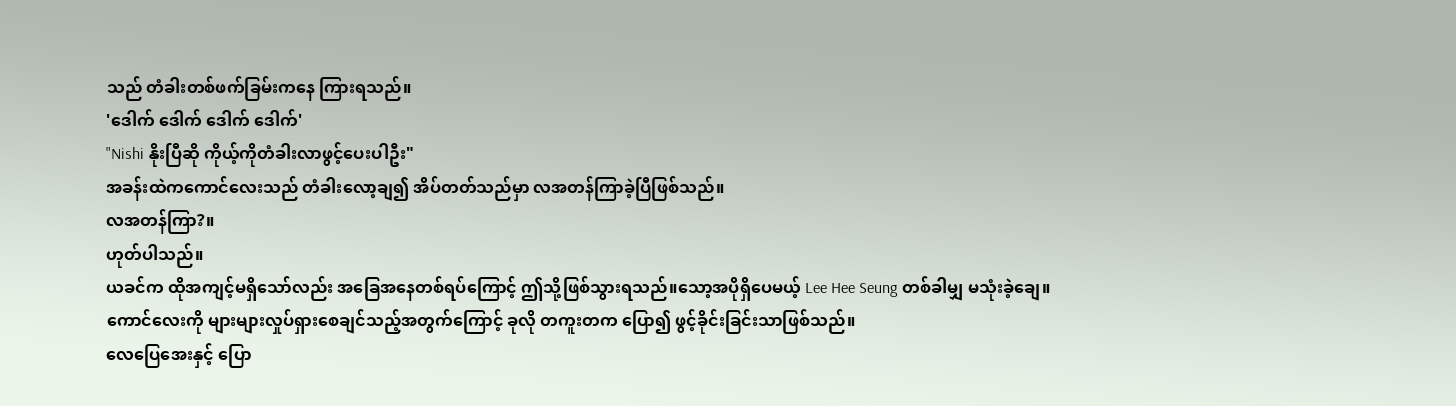သည် တံခါးတစ်ဖက်ခြမ်းကနေ ကြားရသည်။
'ဒေါက် ဒေါက် ဒေါက် ဒေါက်'
"Nishi နိုးပြီဆို ကိုယ့်ကိုတံခါးလာဖွင့်ပေးပါဦး"
အခန်းထဲကကောင်လေးသည် တံခါးလော့ချ၍ အိပ်တတ်သည်မှာ လအတန်ကြာခဲ့ပြီဖြစ်သည်။
လအတန်ကြာ?။
ဟုတ်ပါသည်။
ယခင်က ထိုအကျင့်မရှိသော်လည်း အခြေအနေတစ်ရပ်ကြောင့် ဤသို့ဖြစ်သွားရသည်။သော့အပိုရှိပေမယ့် Lee Hee Seung တစ်ခါမျှ မသုံးခဲ့ချေ။
ကောင်လေးကို များများလှုပ်ရှားစေချင်သည့်အတွက်ကြောင့် ခုလို တကူးတက ပြော၍ ဖွင့်ခိုင်းခြင်းသာဖြစ်သည်။
လေပြေအေးနှင့် ပြော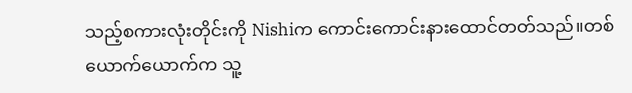သည့်စကားလုံးတိုင်းကို Nishiက ကောင်းကောင်းနားထောင်တတ်သည်။တစ်ယောက်ယောက်က သူ့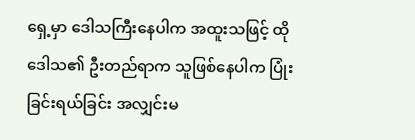ရှေ့မှာ ဒေါသကြီးနေပါက အထူးသဖြင့် ထိုဒေါသ၏ ဦးတည်ရာက သူဖြစ်နေပါက ပြုံးခြင်းရယ်ခြင်း အလျှင်းမ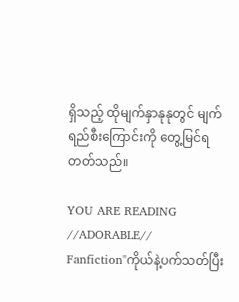ရှိသည့် ထိုမျက်နှာနုနုတွင် မျက်ရည်စီးကြောင်းကို တွေ့မြင်ရတတ်သည်။

YOU ARE READING
//ADORABLE//
Fanfiction"ကိုယ်နဲ့ပက်သတ်ပြီး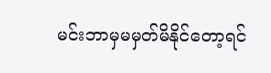မင်းဘာမှမမှတ်မိနိုင်တော့ရင်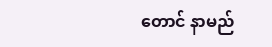တောင် နာမည်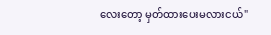လေးတော့ မှတ်ထားပေးမလားငယ်"